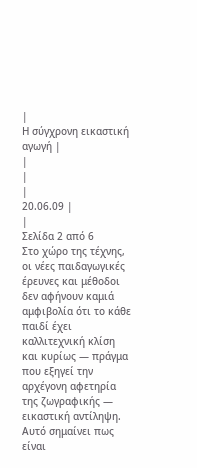|
Η σύγχρονη εικαστική αγωγή |
|
|
|
20.06.09 |
|
Σελίδα 2 από 6
Στο χώρο της τέχνης, οι νέες παιδαγωγικές έρευνες και μέθοδοι δεν αφήνουν καμιά αμφιβολία ότι το κάθε παιδί έχει καλλιτεχνική κλίση και κυρίως — πράγμα που εξηγεί την αρχέγονη αφετηρία της ζωγραφικής — εικαστική αντίληψη. Αυτό σημαίνει πως είναι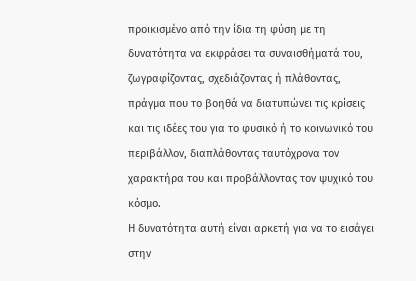προικισμένο από την ίδια τη φύση με τη δυνατότητα να εκφράσει τα συναισθήματά του, ζωγραφίζοντας, σχεδιάζοντας ή πλάθοντας, πράγμα που το βοηθά να διατυπώνει τις κρίσεις και τις ιδέες του για το φυσικό ή το κοινωνικό του περιβάλλον, διαπλάθοντας ταυτόχρονα τον χαρακτήρα του και προβάλλοντας τον ψυχικό του κόσμο.
Η δυνατότητα αυτή είναι αρκετή για να το εισάγει στην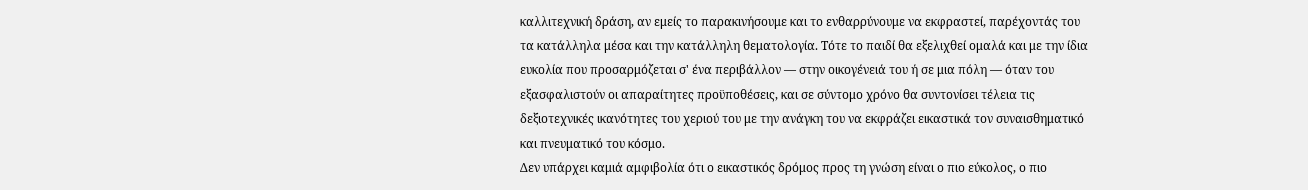καλλιτεχνική δράση, αν εμείς το παρακινήσουμε και το ενθαρρύνουμε να εκφραστεί, παρέχοντάς του τα κατάλληλα μέσα και την κατάλληλη θεματολογία. Τότε το παιδί θα εξελιχθεί ομαλά και με την ίδια ευκολία που προσαρμόζεται σ' ένα περιβάλλον — στην οικογένειά του ή σε μια πόλη — όταν του εξασφαλιστούν οι απαραίτητες προϋποθέσεις, και σε σύντομο χρόνο θα συντονίσει τέλεια τις δεξιοτεχνικές ικανότητες του χεριού του με την ανάγκη του να εκφράζει εικαστικά τον συναισθηματικό και πνευματικό του κόσμο.
Δεν υπάρχει καμιά αμφιβολία ότι ο εικαστικός δρόμος προς τη γνώση είναι ο πιο εύκολος, ο πιο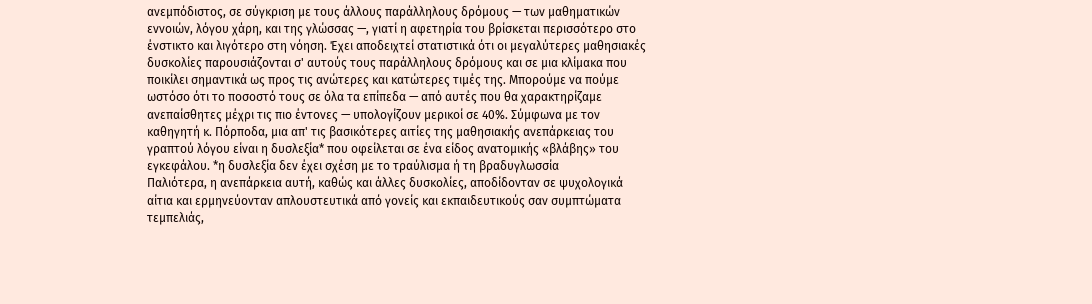ανεμπόδιστος, σε σύγκριση με τους άλλους παράλληλους δρόμους — των μαθηματικών εννοιών, λόγου χάρη, και της γλώσσας —, γιατί η αφετηρία του βρίσκεται περισσότερο στο ένστικτο και λιγότερο στη νόηση. Έχει αποδειχτεί στατιστικά ότι οι μεγαλύτερες μαθησιακές δυσκολίες παρουσιάζονται σ' αυτούς τους παράλληλους δρόμους και σε μια κλίμακα που ποικίλει σημαντικά ως προς τις ανώτερες και κατώτερες τιμές της. Μπορούμε να πούμε ωστόσο ότι το ποσοστό τους σε όλα τα επίπεδα — από αυτές που θα χαρακτηρίζαμε ανεπαίσθητες μέχρι τις πιο έντονες — υπολογίζουν μερικοί σε 40%. Σύμφωνα με τον καθηγητή κ. Πόρποδα, μια απ' τις βασικότερες αιτίες της μαθησιακής ανεπάρκειας του γραπτού λόγου είναι η δυσλεξία* που οφείλεται σε ένα είδος ανατομικής «βλάβης» του εγκεφάλου. *η δυσλεξία δεν έχει σχέση με το τραύλισμα ή τη βραδυγλωσσία
Παλιότερα, η ανεπάρκεια αυτή, καθώς και άλλες δυσκολίες, αποδίδονταν σε ψυχολογικά αίτια και ερμηνεύονταν απλουστευτικά από γονείς και εκπαιδευτικούς σαν συμπτώματα τεμπελιάς,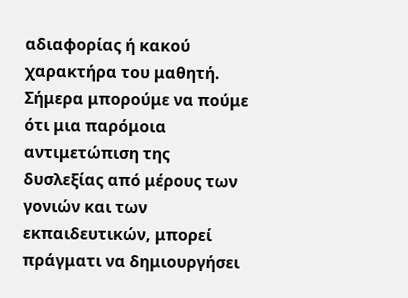αδιαφορίας ή κακού χαρακτήρα του μαθητή. Σήμερα μπορούμε να πούμε ότι μια παρόμοια αντιμετώπιση της δυσλεξίας από μέρους των γονιών και των εκπαιδευτικών, μπορεί πράγματι να δημιουργήσει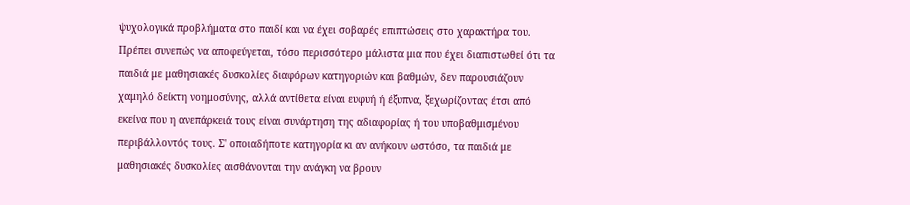ψυχολογικά προβλήματα στο παιδί και να έχει σοβαρές επιπτώσεις στο χαρακτήρα του. Πρέπει συνεπώς να αποφεύγεται, τόσο περισσότερο μάλιστα μια που έχει διαπιστωθεί ότι τα παιδιά με μαθησιακές δυσκολίες διαφόρων κατηγοριών και βαθμών, δεν παρουσιάζουν χαμηλό δείκτη νοημοσύνης, αλλά αντίθετα είναι ευφυή ή έξυπνα, ξεχωρίζοντας έτσι από εκείνα που η ανεπάρκειά τους είναι συνάρτηση της αδιαφορίας ή του υποβαθμισμένου περιβάλλοντός τους. Σ' οποιαδήποτε κατηγορία κι αν ανήκουν ωστόσο, τα παιδιά με μαθησιακές δυσκολίες αισθάνονται την ανάγκη να βρουν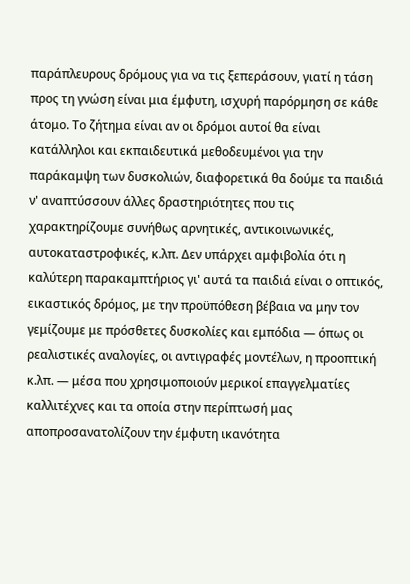παράπλευρους δρόμους για να τις ξεπεράσουν, γιατί η τάση προς τη γνώση είναι μια έμφυτη, ισχυρή παρόρμηση σε κάθε άτομο. Το ζήτημα είναι αν οι δρόμοι αυτοί θα είναι κατάλληλοι και εκπαιδευτικά μεθοδευμένοι για την παράκαμψη των δυσκολιών, διαφορετικά θα δούμε τα παιδιά ν' αναπτύσσουν άλλες δραστηριότητες που τις χαρακτηρίζουμε συνήθως αρνητικές, αντικοινωνικές, αυτοκαταστροφικές, κ.λπ. Δεν υπάρχει αμφιβολία ότι η καλύτερη παρακαμπτήριος γι' αυτά τα παιδιά είναι ο οπτικός, εικαστικός δρόμος, με την προϋπόθεση βέβαια να μην τον γεμίζουμε με πρόσθετες δυσκολίες και εμπόδια — όπως οι ρεαλιστικές αναλογίες, οι αντιγραφές μοντέλων, η προοπτική κ.λπ. — μέσα που χρησιμοποιούν μερικοί επαγγελματίες καλλιτέχνες και τα οποία στην περίπτωσή μας αποπροσανατολίζουν την έμφυτη ικανότητα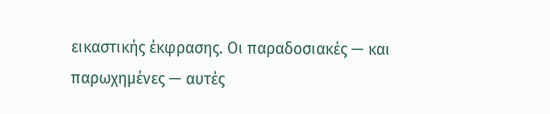εικαστικής έκφρασης. Οι παραδοσιακές — και παρωχημένες — αυτές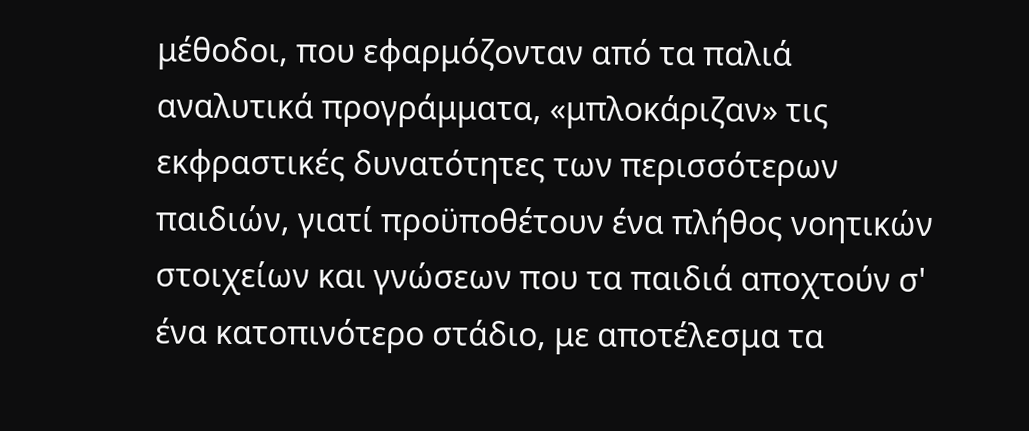μέθοδοι, που εφαρμόζονταν από τα παλιά αναλυτικά προγράμματα, «μπλοκάριζαν» τις εκφραστικές δυνατότητες των περισσότερων παιδιών, γιατί προϋποθέτουν ένα πλήθος νοητικών στοιχείων και γνώσεων που τα παιδιά αποχτούν σ' ένα κατοπινότερο στάδιο, με αποτέλεσμα τα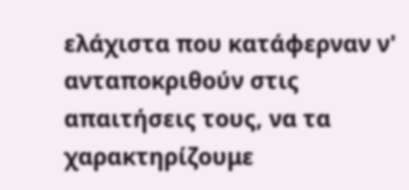ελάχιστα που κατάφερναν ν' ανταποκριθούν στις απαιτήσεις τους, να τα χαρακτηρίζουμε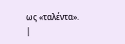ως «ταλέντα».
|